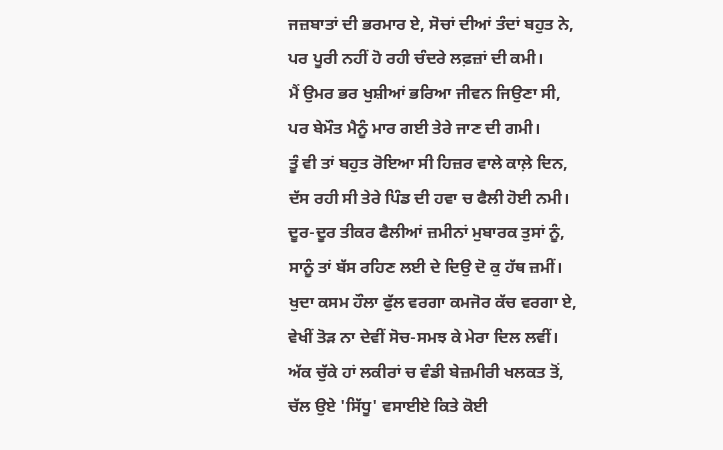ਜਜ਼ਬਾਤਾਂ ਦੀ ਭਰਮਾਰ ਏ, ਸੋਚਾਂ ਦੀਆਂ ਤੰਦਾਂ ਬਹੁਤ ਨੇ,
ਪਰ ਪੂਰੀ ਨਹੀਂ ਹੋ ਰਹੀ ਚੰਦਰੇ ਲਫ਼ਜ਼ਾਂ ਦੀ ਕਮੀ।
ਮੈਂ ਉਮਰ ਭਰ ਖੁਸ਼ੀਆਂ ਭਰਿਆ ਜੀਵਨ ਜਿਉਣਾ ਸੀ,
ਪਰ ਬੇਮੌਤ ਮੈਨੂੰ ਮਾਰ ਗਈ ਤੇਰੇ ਜਾਣ ਦੀ ਗਮੀ।
ਤੂੰ ਵੀ ਤਾਂ ਬਹੁਤ ਰੋਇਆ ਸੀ ਹਿਜ਼ਰ ਵਾਲੇ ਕਾਲ਼ੇ ਦਿਨ,
ਦੱਸ ਰਹੀ ਸੀ ਤੇਰੇ ਪਿੰਡ ਦੀ ਹਵਾ ਚ ਫੈਲੀ ਹੋਈ ਨਮੀ।
ਦੂਰ-ਦੂਰ ਤੀਕਰ ਫੈਲੀਆਂ ਜ਼ਮੀਨਾਂ ਮੁਬਾਰਕ ਤੁਸਾਂ ਨੂੰ,
ਸਾਨੂੰ ਤਾਂ ਬੱਸ ਰਹਿਣ ਲਈ ਦੇ ਦਿਉ ਦੋ ਕੁ ਹੱਥ ਜ਼ਮੀਂ।
ਖੁਦਾ ਕਸਮ ਹੌਲਾ ਫੁੱਲ ਵਰਗਾ ਕਮਜੋਰ ਕੱਚ ਵਰਗਾ ਏ,
ਵੇਖੀਂ ਤੋੜ ਨਾ ਦੇਵੀਂ ਸੋਚ-ਸਮਝ ਕੇ ਮੇਰਾ ਦਿਲ ਲਵੀਂ।
ਅੱਕ ਚੁੱਕੇ ਹਾਂ ਲਕੀਰਾਂ ਚ ਵੰਡੀ ਬੇਜ਼ਮੀਰੀ ਖਲਕਤ ਤੋਂ,
ਚੱਲ ਉਏ 'ਸਿੱਧੂ' ਵਸਾਈਏ ਕਿਤੇ ਕੋਈ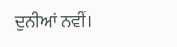ਦੁਨੀਆਂ ਨਵੀਂ।